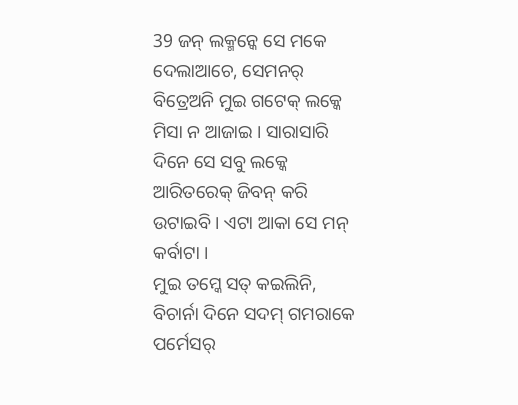39 ଜନ୍ ଲକ୍ମନ୍କେ ସେ ମକେ ଦେଲାଆଚେ, ସେମନର୍ ବିତ୍ରେଅନି ମୁଇ ଗଟେକ୍ ଲକ୍କେ ମିସା ନ ଆଜାଇ । ସାରାସାରି ଦିନେ ସେ ସବୁ ଲକ୍କେ ଆରିତରେକ୍ ଜିବନ୍ କରି ଉଟାଇବି । ଏଟା ଆକା ସେ ମନ୍ କର୍ବାଟା ।
ମୁଇ ତମ୍କେ ସତ୍ କଇଲିନି, ବିଚାର୍ନା ଦିନେ ସଦମ୍ ଗମରାକେ ପର୍ମେସର୍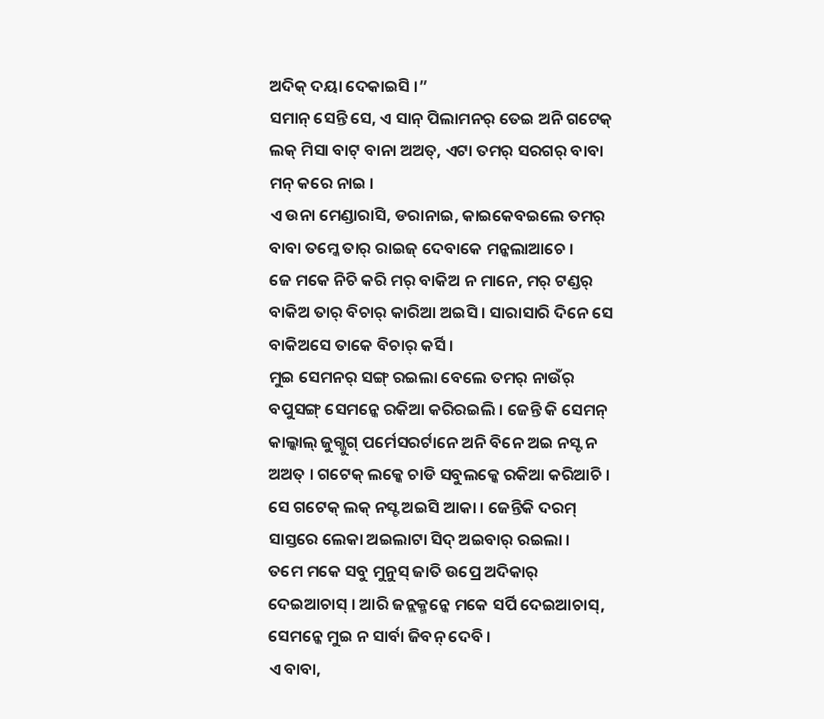ଅଦିକ୍ ଦୟା ଦେକାଇସି ।”
ସମାନ୍ ସେନ୍ତି ସେ, ଏ ସାନ୍ ପିଲାମନର୍ ତେଇ ଅନି ଗଟେକ୍ ଲକ୍ ମିସା ବାଟ୍ ବାନା ଅଅତ୍, ଏଟା ତମର୍ ସରଗର୍ ବାବା ମନ୍ କରେ ନାଇ ।
ଏ ଉନା ମେଣ୍ଡାରାସି, ଡରାନାଇ, କାଇକେବଇଲେ ତମର୍ ବାବା ତମ୍କେ ତାର୍ ରାଇଜ୍ ଦେବାକେ ମନ୍କଲାଆଚେ ।
ଜେ ମକେ ନିଚି କରି ମର୍ ବାକିଅ ନ ମାନେ, ମର୍ ଟଣ୍ଡର୍ ବାକିଅ ତାର୍ ବିଚାର୍ କାରିଆ ଅଇସି । ସାରାସାରି ଦିନେ ସେ ବାକିଅସେ ତାକେ ବିଚାର୍ କର୍ସି ।
ମୁଇ ସେମନର୍ ସଙ୍ଗ୍ ରଇଲା ବେଲେ ତମର୍ ନାଉଁର୍ ବପୁସଙ୍ଗ୍ ସେମନ୍କେ ରକିଆ କରିରଇଲି । ଜେନ୍ତି କି ସେମନ୍ କାଲ୍କାଲ୍ ଜୁଗ୍ଜୁଗ୍ ପର୍ମେସରର୍ଟାନେ ଅନି ବିନେ ଅଇ ନସ୍ଟ ନ ଅଅତ୍ । ଗଟେକ୍ ଲକ୍କେ ଚାଡି ସବୁଲକ୍କେ ରକିଆ କରିଆଚି । ସେ ଗଟେକ୍ ଲକ୍ ନସ୍ଟ ଅଇସି ଆକା । ଜେନ୍ତିକି ଦରମ୍ ସାସ୍ତରେ ଲେକା ଅଇଲାଟା ସିଦ୍ ଅଇବାର୍ ରଇଲା ।
ତମେ ମକେ ସବୁ ମୁନୁସ୍ ଜାତି ଉପ୍ରେ ଅଦିକାର୍ ଦେଇଆଚାସ୍ । ଆରି ଜନ୍ଲକ୍ମନ୍କେ ମକେ ସର୍ପି ଦେଇଆଚାସ୍, ସେମନ୍କେ ମୁଇ ନ ସାର୍ବା ଜିବନ୍ ଦେବି ।
ଏ ବାବା,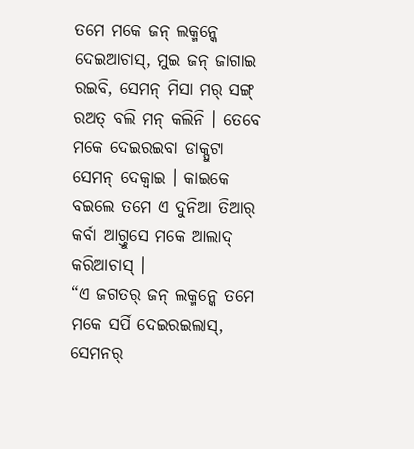ତମେ ମକେ ଜନ୍ ଲକ୍ମନ୍କେ ଦେଇଆଚାସ୍, ମୁଇ ଜନ୍ ଜାଗାଇ ରଇବି, ସେମନ୍ ମିସା ମର୍ ସଙ୍ଗ୍ ରଅତ୍ ବଲି ମନ୍ କଲିନି । ତେବେ ମକେ ଦେଇରଇବା ଡାକ୍ପୁଟା ସେମନ୍ ଦେକ୍ବାଇ । କାଇକେ ବଇଲେ ତମେ ଏ ଦୁନିଆ ତିଆର୍ କର୍ବା ଆଗ୍ତୁସେ ମକେ ଆଲାଦ୍ କରିଆଚାସ୍ ।
“ଏ ଜଗତର୍ ଜନ୍ ଲକ୍ମନ୍କେ ତମେ ମକେ ସର୍ପି ଦେଇରଇଲାସ୍, ସେମନର୍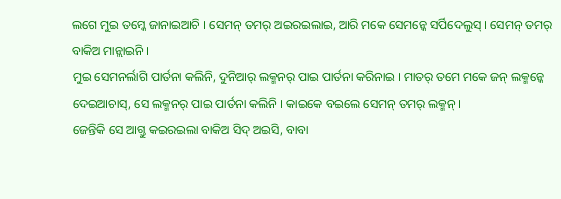ଲଗେ ମୁଇ ତମ୍କେ ଜାନାଇଆଚି । ସେମନ୍ ତମର୍ ଅଇରଇଲାଇ, ଆରି ମକେ ସେମନ୍କେ ସର୍ପିଦେଲୁସ୍ । ସେମନ୍ ତମର୍ ବାକିଅ ମାନ୍ଲାଇନି ।
ମୁଇ ସେମନର୍ଲାଗି ପାର୍ତନା କଲିନି, ଦୁନିଆର୍ ଲକ୍ମନର୍ ପାଇ ପାର୍ତନା କରିନାଇ । ମାତର୍ ତମେ ମକେ ଜନ୍ ଲକ୍ମନ୍କେ ଦେଇଆଚାସ୍, ସେ ଲକ୍ମନର୍ ପାଇ ପାର୍ତନା କଲିନି । କାଇକେ ବଇଲେ ସେମନ୍ ତମର୍ ଲକ୍ମନ୍ ।
ଜେନ୍ତିକି ସେ ଆଗ୍ତୁ କଇରଇଲା ବାକିଅ ସିଦ୍ ଅଇସି, ବାବା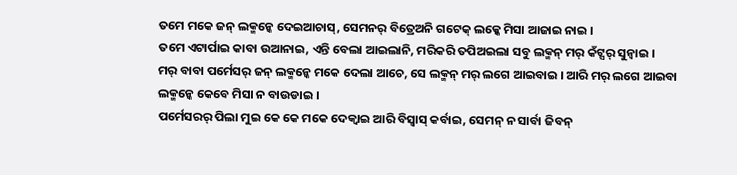ତମେ ମକେ ଜନ୍ ଲକ୍ମନ୍କେ ଦେଇଆଚାସ୍, ସେମନର୍ ବିତ୍ରେଅନି ଗଟେକ୍ ଲକ୍କେ ମିସା ଆଜାଇ ନାଇ ।
ତମେ ଏଟାର୍ପାଇ କାବା ଉଆନାଇ, ଏନ୍ତି ବେଲା ଆଇଲାନି, ମରିକରି ତପିଅଇଲା ସବୁ ଲକ୍ମନ୍ ମର୍ କଁଟ୍ସର୍ ସୁନ୍ବାଇ ।
ମର୍ ବାବା ପର୍ମେସର୍ ଜନ୍ ଲକ୍ମନ୍କେ ମକେ ଦେଲା ଆଚେ, ସେ ଲକ୍ମନ୍ ମର୍ ଲଗେ ଆଇବାଇ । ଆରି ମର୍ ଲଗେ ଆଇବା ଲକ୍ମନ୍କେ କେବେ ମିସା ନ ବାଉଡାଇ ।
ପର୍ମେସରର୍ ପିଲା ମୁଇ କେ କେ ମକେ ଦେକ୍ବାଇ ଆରି ବିସ୍ବାସ୍ କର୍ବାଇ, ସେମନ୍ ନ ସାର୍ବା ଜିବନ୍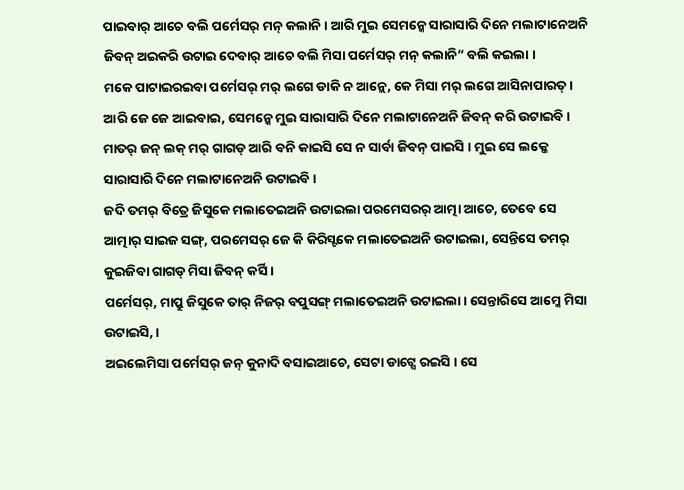ପାଇବାର୍ ଆଚେ ବଲି ପର୍ମେସର୍ ମନ୍ କଲାନି । ଆରି ମୁଇ ସେମନ୍କେ ସାରାସାରି ଦିନେ ମଲାଟାନେଅନି ଜିବନ୍ ଅଇକରି ଉଟାଇ ଦେବାର୍ ଆଚେ ବଲି ମିସା ପର୍ମେସର୍ ମନ୍ କଲାନି” ବଲି କଇଲା ।
ମକେ ପାଟାଇରଇବା ପର୍ମେସର୍ ମର୍ ଲଗେ ଡାକି ନ ଆନ୍ଲେ, କେ ମିସା ମର୍ ଲଗେ ଆସିନାପାରତ୍ । ଆରି ଜେ ଜେ ଆଇବାଇ, ସେମନ୍କେ ମୁଇ ସାରାସାରି ଦିନେ ମଲାଟାନେଅନି ଜିବନ୍ କରି ଉଟାଇବି ।
ମାତର୍ ଜନ୍ ଲକ୍ ମର୍ ଗାଗଡ୍ ଆରି ବନି କାଇସି ସେ ନ ସାର୍ବା ଜିବନ୍ ପାଇସି । ମୁଇ ସେ ଲକ୍କେ ସାରାସାରି ଦିନେ ମଲାଟାନେଅନି ଉଟାଇବି ।
ଜଦି ତମର୍ ବିତ୍ରେ ଜିସୁକେ ମଲାତେଇଅନି ଉଟାଇଲା ପରମେସରର୍ ଆତ୍ମା ଆଚେ, ତେବେ ସେ ଆତ୍ମାର୍ ସାଇଜ ସଙ୍ଗ୍, ପରମେସର୍ ଜେ କି କିରିସ୍ଟକେ ମଲାତେଇଅନି ଉଟାଇଲା, ସେନ୍ତିସେ ତମର୍ କୁଇଜିବା ଗାଗଡ୍ ମିସା ଜିବନ୍ କର୍ସି ।
ପର୍ମେସର୍, ମାପ୍ରୁ ଜିସୁକେ ତାର୍ ନିଜର୍ ବପୁସଙ୍ଗ୍ ମଲାତେଇଅନି ଉଟାଇଲା । ସେନ୍ତାରିସେ ଆମ୍କେ ମିସା ଉଟାଇସି, ।
ଅଇଲେମିସା ପର୍ମେସର୍ ଜନ୍ କୁନାଦି ବସାଇଆଚେ, ସେଟା ଡାଟ୍ସେ ରଇସି । ସେ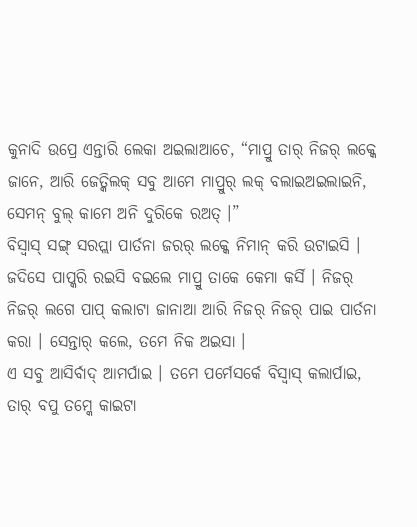କୁନାଦି ଉପ୍ରେ ଏନ୍ତାରି ଲେକା ଅଇଲାଆଚେ, “ମାପ୍ରୁ ତାର୍ ନିଜର୍ ଲକ୍କେ ଜାନେ, ଆରି ଜେତ୍କିଲକ୍ ସବୁ ଆମେ ମାପ୍ରୁର୍ ଲକ୍ ବଲାଇଅଇଲାଇନି, ସେମନ୍ ବୁଲ୍ କାମେ ଅନି ଦୁରିକେ ରଅତ୍ ।”
ବିସ୍ବାସ୍ ସଙ୍ଗ୍ ସରପ୍ଲା ପାର୍ତନା ଜରର୍ ଲକ୍କେ ନିମାନ୍ କରି ଉଟାଇସି । ଜଦିସେ ପାପ୍କରି ରଇସି ବଇଲେ ମାପ୍ରୁ ତାକେ କେମା କର୍ସି । ନିଜର୍ ନିଜର୍ ଲଗେ ପାପ୍ କଲାଟା ଜାନାଆ ଆରି ନିଜର୍ ନିଜର୍ ପାଇ ପାର୍ତନା କରା । ସେନ୍ତାର୍ କଲେ, ତମେ ନିକ ଅଇସା ।
ଏ ସବୁ ଆସିର୍ବାଦ୍ ଆମର୍ପାଇ । ତମେ ପର୍ମେସର୍କେ ବିସ୍ବାସ୍ କଲାର୍ପାଇ, ତାର୍ ବପୁ ତମ୍କେ କାଇଟା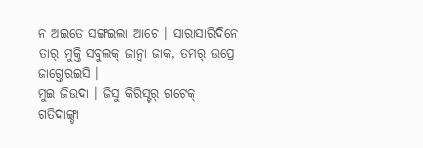ନ ଅଇତେ ସଙ୍ଗଇଲା ଆଚେ । ସାରାସାରିଦିନେ ତାର୍ ମୁକ୍ତି ସବୁଲକ୍ ଜାନ୍ବା ଜାକ, ତମର୍ ଉପ୍ରେ ଜାଗ୍ତେରଇସି ।
ମୁଇ ଜିଉଦା । ଜିସୁ କିରିସ୍ଟର୍ ଗଟେକ୍ ଗତିଦାଙ୍ଗ୍ଡା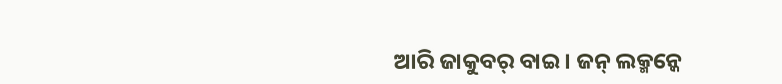ଆରି ଜାକୁବର୍ ବାଇ । ଜନ୍ ଲକ୍ମନ୍କେ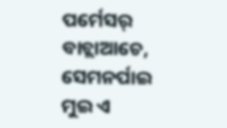ପର୍ମେସର୍ ବାଚ୍ଲାଆଚେ, ସେମନର୍ପାଇ ମୁଇ ଏ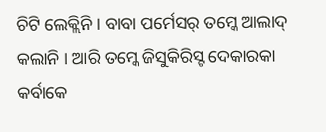ଚିଟି ଲେକ୍ଲିନି । ବାବା ପର୍ମେସର୍ ତମ୍କେ ଆଲାଦ୍ କଲାନି । ଆରି ତମ୍କେ ଜିସୁକିରିସ୍ଟ ଦେକାରକା କର୍ବାକେ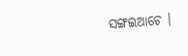ସଙ୍ଗଇଆଚେ ।